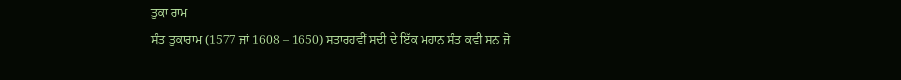ਤੁਕਾ ਰਾਮ
ਸੰਤ ਤੁਕਾਰਾਮ (1577 ਜਾਂ 1608 – 1650) ਸਤਾਰਹਵੀਂ ਸਦੀ ਦੇ ਇੱਕ ਮਹਾਨ ਸੰਤ ਕਵੀ ਸਨ ਜੋ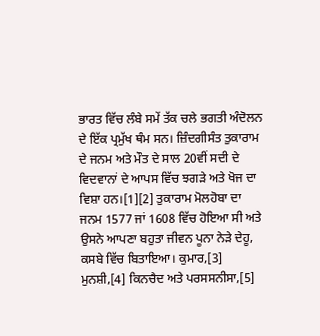ਭਾਰਤ ਵਿੱਚ ਲੰਬੇ ਸਮੇਂ ਤੱਕ ਚਲੇ ਭਗਤੀ ਅੰਦੋਲਨ ਦੇ ਇੱਕ ਪ੍ਰਮੁੱਖ ਥੰਮ ਸਨ। ਜ਼ਿੰਦਗੀਸੰਤ ਤੁਕਾਰਾਮ ਦੇ ਜਨਮ ਅਤੇ ਮੌਤ ਦੇ ਸਾਲ 20ਵੀਂ ਸਦੀ ਦੇ ਵਿਦਵਾਨਾਂ ਦੇ ਆਪਸ ਵਿੱਚ ਝਗੜੇ ਅਤੇ ਖੋਜ ਦਾ ਵਿਸ਼ਾ ਹਨ।[1][2] ਤੁਕਾਰਾਮ ਮੋਲਹੋਬਾ ਦਾ ਜਨਮ 1577 ਜਾਂ 1608 ਵਿੱਚ ਹੋਇਆ ਸੀ ਅਤੇ ਉਸਨੇ ਆਪਣਾ ਬਹੁਤਾ ਜੀਵਨ ਪੂਨਾ ਨੇੜੇ ਦੇਹੂ, ਕਸਬੇ ਵਿੱਚ ਬਿਤਾਇਆ। ਕੁਮਾਰ,[3] ਮੁਨਸ਼ੀ,[4] ਕਿਨਚੈਦ ਅਤੇ ਪਰਸਸਨੀਸਾ,[5]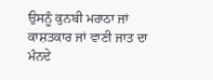ਉਸਨੂੰ ਕੁਨਬੀ ਮਰਾਠਾ ਜਾਂ ਕਾਸ਼ਤਕਾਰ ਜਾਂ ਵਾਣੀ ਜਾਤ ਦਾ ਮੰਨਦੇ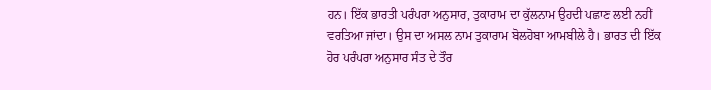ਹਨ। ਇੱਕ ਭਾਰਤੀ ਪਰੰਪਰਾ ਅਨੁਸਾਰ, ਤੁਕਾਰਾਮ ਦਾ ਕੁੱਲਨਾਮ ਉਹਦੀ ਪਛਾਣ ਲਈ ਨਹੀਂ ਵਰਤਿਆ ਜਾਂਦਾ। ਉਸ ਦਾ ਅਸਲ ਨਾਮ ਤੁਕਾਰਾਮ ਬੋਲਹੋਬਾ ਆਮਬੀਲੇ ਹੈ। ਭਾਰਤ ਦੀ ਇੱਕ ਹੋਰ ਪਰੰਪਰਾ ਅਨੁਸਾਰ ਸੰਤ ਦੇ ਤੌਰ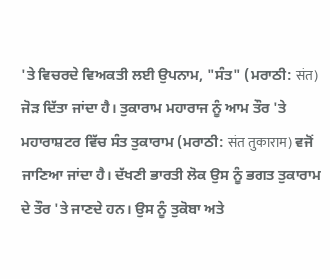'ਤੇ ਵਿਚਰਦੇ ਵਿਅਕਤੀ ਲਈ ਉਪਨਾਮ, "ਸੰਤ" (ਮਰਾਠੀ: संत) ਜੋੜ ਦਿੱਤਾ ਜਾਂਦਾ ਹੈ। ਤੁਕਾਰਾਮ ਮਹਾਰਾਜ ਨੂੰ ਆਮ ਤੌਰ 'ਤੇ ਮਹਾਰਾਸ਼ਟਰ ਵਿੱਚ ਸੰਤ ਤੁਕਾਰਾਮ (ਮਰਾਠੀ: संत तुकाराम) ਵਜੋਂ ਜਾਣਿਆ ਜਾਂਦਾ ਹੈ। ਦੱਖਣੀ ਭਾਰਤੀ ਲੋਕ ਉਸ ਨੂੰ ਭਗਤ ਤੁਕਾਰਾਮ ਦੇ ਤੌਰ 'ਤੇ ਜਾਣਦੇ ਹਨ। ਉਸ ਨੂੰ ਤੁਕੋਬਾ ਅਤੇ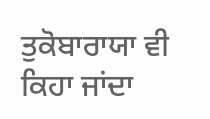ਤੁਕੋਬਾਰਾਯਾ ਵੀ ਕਿਹਾ ਜਾਂਦਾ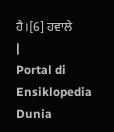ਹੈ।[6] ਹਵਾਲੇ
|
Portal di Ensiklopedia Dunia